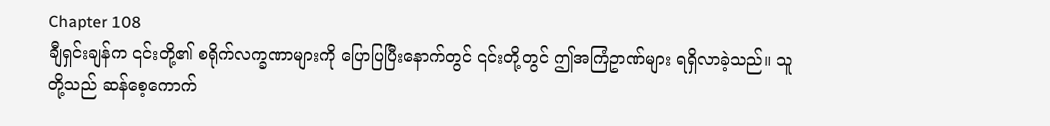Chapter 108
ချီရှင်းချန်က ၎င်းတို့၏ စရိုက်လက္ခဏာများကို ပြောပြပြီးနောက်တွင် ၎င်းတို့တွင် ဤအကြံဥာဏ်များ ရရှိလာခဲ့သည်။ သူတို့သည် ဆန်စေ့ကောက်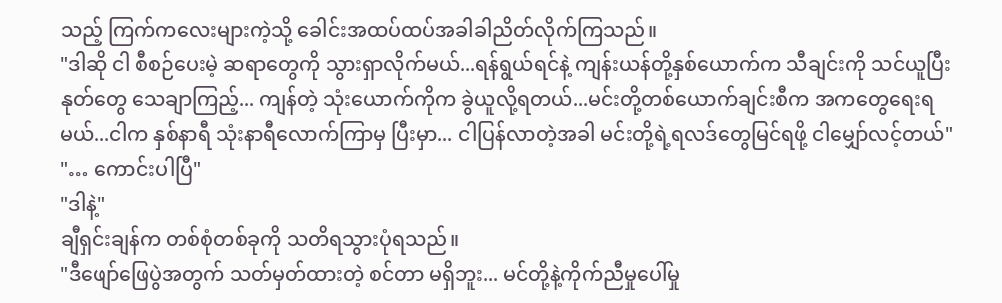သည့် ကြက်ကလေးများကဲ့သို့ ခေါင်းအထပ်ထပ်အခါခါညိတ်လိုက်ကြသည်။
"ဒါဆို ငါ စီစဉ်ပေးမဲ့ ဆရာတွေကို သွားရှာလိုက်မယ်...ရန်ရွယ်ရင်နဲ့ ကျန်းယန်တို့နှစ်ယောက်က သီချင်းကို သင်ယူပြီး နုတ်တွေ သေချာကြည့်... ကျန်တဲ့ သုံးယောက်ကိုက ခွဲယူလို့ရတယ်...မင်းတို့တစ်ယောက်ချင်းစီက အကတွေရေးရမယ်...ငါက နှစ်နာရီ သုံးနာရီလောက်ကြာမှ ပြီးမှာ... ငါပြန်လာတဲ့အခါ မင်းတို့ရဲ့ရလဒ်တွေမြင်ရဖို့ ငါမျှော်လင့်တယ်"
"… ကောင်းပါပြီ"
"ဒါနဲ့"
ချီရှင်းချန်က တစ်စုံတစ်ခုကို သတိရသွားပုံရသည်။
"ဒီဖျော်ဖြေပွဲအတွက် သတ်မှတ်ထားတဲ့ စင်တာ မရှိဘူး... မင်တို့နဲ့ကိုက်ညီမှုပေါ်မှု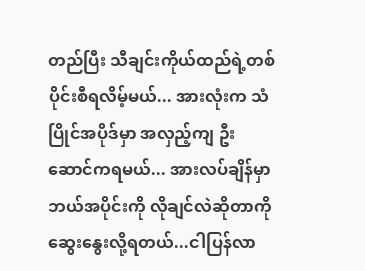တည်ပြီး သီချင်းကိုယ်ထည်ရဲ့တစ်ပိုင်းစီရလိမ့်မယ်... အားလုံးက သံပြိုင်အပိုဒ်မှာ အလှည့်ကျ ဦးဆောင်ကရမယ်... အားလပ်ချိန်မှာ ဘယ်အပိုင်းကို လိုချင်လဲဆိုတာကို ဆွေးနွေးလို့ရတယ်...ငါပြန်လာ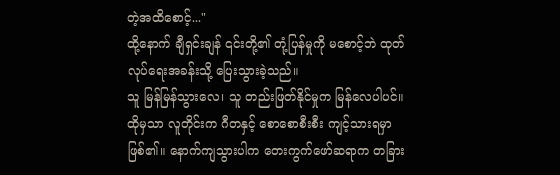တဲ့အထိစောင့်..."
ထို့နောက် ချီရှင်းချန် ၎င်းတို့၏ တုံ့ပြန်မှုကို မစောင့်ဘဲ ထုတ်လုပ်ရေးအခန်းသို့ ပြေးသွားခဲ့သည်။
သူ မြန်မြန်သွားလေ၊ သူ တည်းဖြတ်နိုင်မှုက မြန်လေပါပင်။ထိုမှသာ လူတိုင်းက ဂီတနှင့် စောစောစီးစီး ကျင့်သားရမှာဖြစ်၏။ နောက်ကျသွားပါက တေးကွက်ဖော်ဆရာက တခြား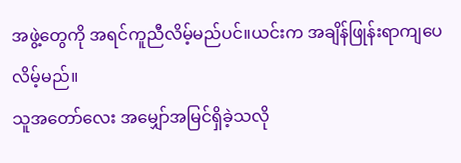အဖွဲ့တွေကို အရင်ကူညီလိမ့်မည်ပင်။ယင်းက အချိန်ဖြုန်းရာကျပေလိမ့်မည်။
သူအတော်လေး အမျှော်အမြင်ရှိခဲ့သလို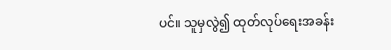ပင်။ သူမှလွဲ၍ ထုတ်လုပ်ရေးအခန်း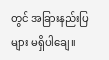တွင် အခြားနည်းပြများ မရှိပါချေ။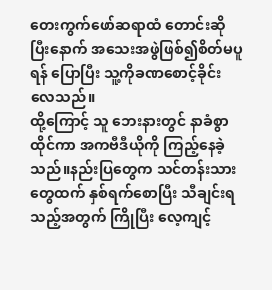တေးကွက်ဖော်ဆရာထံ တောင်းဆိုပြီးနောက် အသေးအဖွဲဖြစ်၍စိတ်မပူရန် ပြောပြီး သူ့ကိုခဏစောင့်ခိုင်းလေသည်။
ထို့ကြောင့် သူ ဘေးနားတွင် နာခံစွာထိုင်ကာ အကဗီဒီယိုကို ကြည့်နေခဲ့သည်။နည်းပြတွေက သင်တန်းသားတွေထက် နှစ်ရက်စောပြီး သီချင်းရသည့်အတွက် ကြိုပြီး လေ့ကျင့်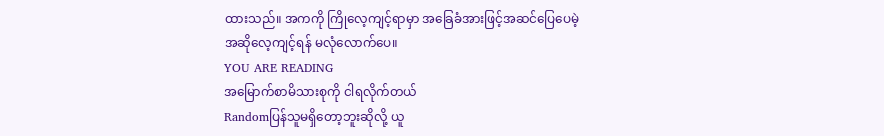ထားသည်။ အကကို ကြိုလေ့ကျင့်ရာမှာ အခြေခံအားဖြင့်အဆင်ပြေပေမဲ့ အဆိုလေ့ကျင့်ရန် မလုံလောက်ပေ။
YOU ARE READING
အမြောက်စာမိသားစုကို ငါရလိုက်တယ်
Randomပြန်သူမရှိတော့ဘူးဆိုလို့ ယူ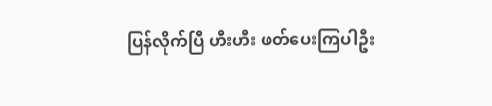ပြန်လိုက်ပြီ ဟီးဟီး ဖတ်ပေးကြပါဦး